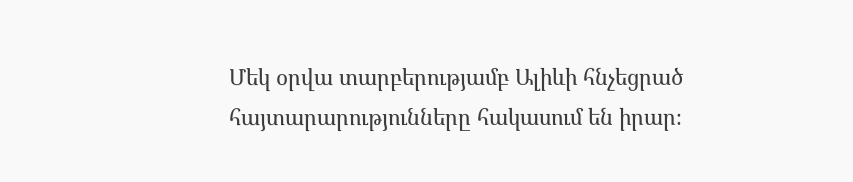Մեկ օրվա տարբերությամբ Ալիևի հնչեցրած հայտարարությունները հակասում են իրար։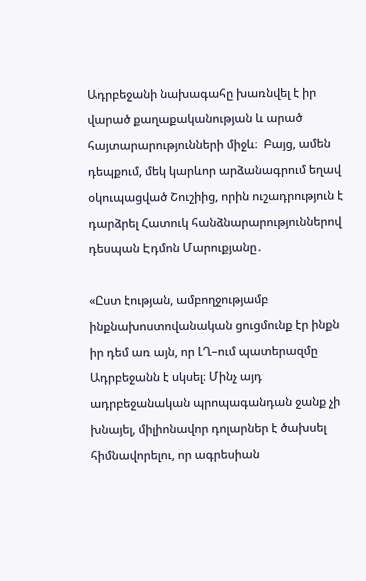Ադրբեջանի նախագահը խառնվել է իր վարած քաղաքականության և արած հայտարարությունների միջև։  Բայց, ամեն դեպքում, մեկ կարևոր արձանագրում եղավ օկուպացված Շուշիից, որին ուշադրություն է դարձրել Հատուկ հանձնարարություններով դեսպան Էդմոն Մարուքյանը․

«Ըստ էության, ամբողջությամբ ինքնախոստովանական ցուցմունք էր ինքն իր դեմ առ այն, որ ԼՂ–ում պատերազմը Ադրբեջանն է սկսել։ Մինչ այդ ադրբեջանական պրոպագանդան ջանք չի խնայել, միլիոնավոր դոլարներ է ծախսել հիմնավորելու, որ ագրեսիան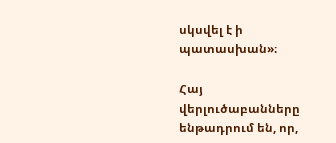սկսվել է ի պատասխան»։

Հայ վերլուծաբանները ենթադրում են, որ,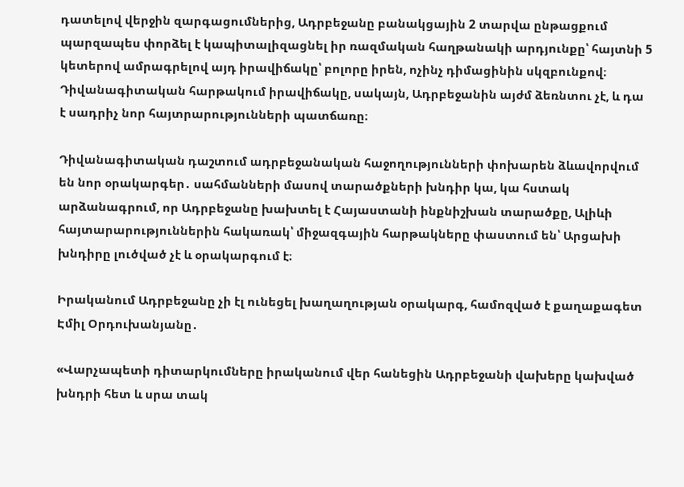դատելով վերջին զարգացումներից, Ադրբեջանը բանակցային 2 տարվա ընթացքում պարզապես փորձել է կապիտալիզացնել իր ռազմական հաղթանակի արդյունքը՝ հայտնի 5 կետերով ամրագրելով այդ իրավիճակը՝ բոլորը իրեն, ոչինչ դիմացինին սկզբունքով։ Դիվանագիտական հարթակում իրավիճակը, սակայն, Ադրբեջանին այժմ ձեռնտու չէ, և դա է սադրիչ նոր հայտրարությունների պատճառը։

Դիվանագիտական դաշտում ադրբեջանական հաջողությունների փոխարեն ձևավորվում են նոր օրակարգեր․ սահմանների մասով տարածքների խնդիր կա, կա հստակ արձանագրում, որ Ադրբեջանը խախտել է Հայաստանի ինքնիշխան տարածքը, Ալիևի հայտարարություններին հակառակ՝ միջազգային հարթակները փաստում են՝ Արցախի խնդիրը լուծված չէ և օրակարգում է։

Իրականում Ադրբեջանը չի էլ ունեցել խաղաղության օրակարգ, համոզված է քաղաքագետ Էմիլ Օրդուխանյանը․

«Վարչապետի դիտարկումները իրականում վեր հանեցին Ադրբեջանի վախերը կախված խնդրի հետ և սրա տակ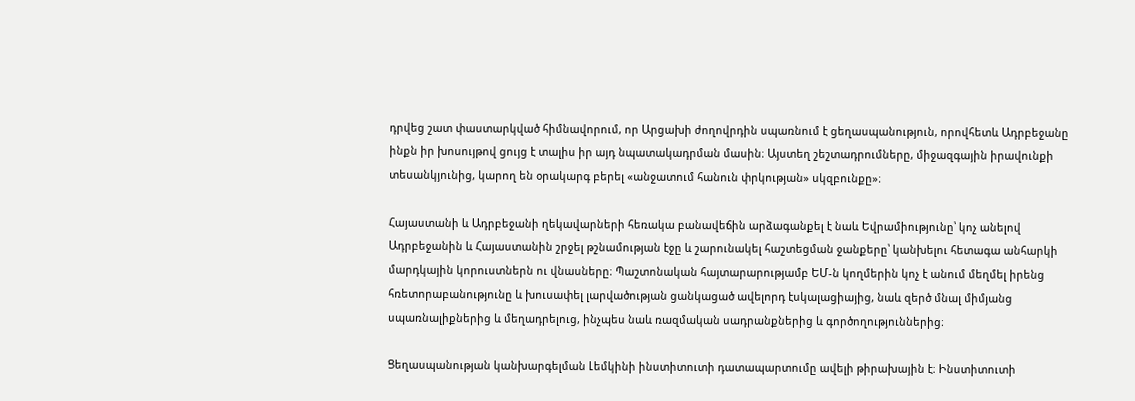դրվեց շատ փաստարկված հիմնավորում, որ Արցախի ժողովրդին սպառնում է ցեղասպանություն, որովհետև Ադրբեջանը ինքն իր խոսույթով ցույց է տալիս իր այդ նպատակադրման մասին։ Այստեղ շեշտադրումները, միջազգային իրավունքի տեսանկյունից, կարող են օրակարգ բերել «անջատում հանուն փրկության» սկզբունքը»։

Հայաստանի և Ադրբեջանի ղեկավարների հեռակա բանավեճին արձագանքել է նաև Եվրամիությունը՝ կոչ անելով Ադրբեջանին և Հայաստանին շրջել թշնամության էջը և շարունակել հաշտեցման ջանքերը՝ կանխելու հետագա անհարկի մարդկային կորուստներն ու վնասները։ Պաշտոնական հայտարարությամբ ԵՄ-ն կողմերին կոչ է անում մեղմել իրենց հռետորաբանությունը և խուսափել լարվածության ցանկացած ավելորդ էսկալացիայից, նաև զերծ մնալ միմյանց սպառնալիքներից և մեղադրելուց, ինչպես նաև ռազմական սադրանքներից և գործողություններից։

Ցեղասպանության կանխարգելման Լեմկինի ինստիտուտի դատապարտումը ավելի թիրախային է։ Ինստիտուտի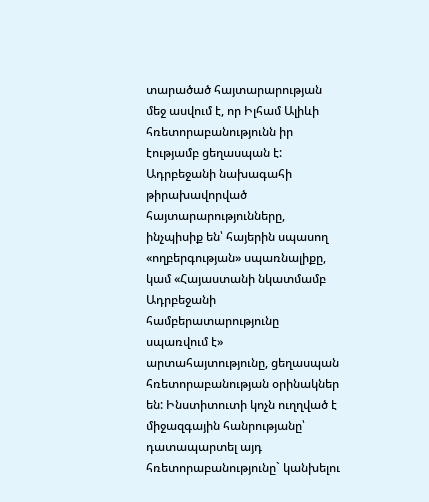տարածած հայտարարության մեջ ասվում է, որ Իլհամ Ալիևի հռետորաբանությունն իր էությամբ ցեղասպան է: Ադրբեջանի նախագահի թիրախավորված հայտարարությունները, ինչպիսիք են՝ հայերին սպասող «ողբերգության» սպառնալիքը, կամ «Հայաստանի նկատմամբ Ադրբեջանի համբերատարությունը սպառվում է» արտահայտությունը, ցեղասպան հռետորաբանության օրինակներ են: Ինստիտուտի կոչն ուղղված է միջազգային հանրությանը՝ դատապարտել այդ հռետորաբանությունը` կանխելու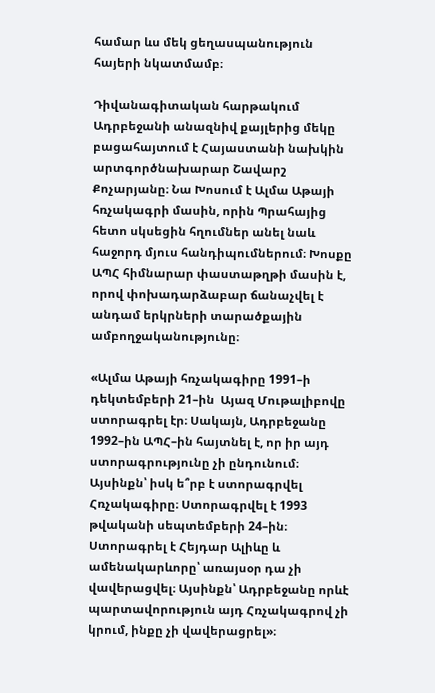համար ևս մեկ ցեղասպանություն հայերի նկատմամբ։

Դիվանագիտական հարթակում Ադրբեջանի անազնիվ քայլերից մեկը բացահայտում է Հայաստանի նախկին արտգործնախարար Շավարշ Քոչարյանը։ Նա Խոսում է Ալմա Աթայի հռչակագրի մասին, որին Պրահայից հետո սկսեցին հղումներ անել նաև հաջորդ մյուս հանդիպումներում։ Խոսքը ԱՊՀ հիմնարար փաստաթղթի մասին է, որով փոխադարձաբար ճանաչվել է անդամ երկրների տարածքային ամբողջականությունը։

«Ալմա Աթայի հռչակագիրը 1991–ի դեկտեմբերի 21–ին  Այազ Մութալիբովը ստորագրել էր։ Սակայն, Ադրբեջանը 1992–ին ԱՊՀ–ին հայտնել է, որ իր այդ ստորագրությունը չի ընդունում։ Այսինքն՝ իսկ ե՞րբ է ստորագրվել Հռչակագիրը։ Ստորագրվել է 1993 թվականի սեպտեմբերի 24–ին։ Ստորագրել է Հեյդար Ալիևը և ամենակարևորը՝ առայսօր դա չի վավերացվել։ Այսինքն՝ Ադրբեջանը որևէ պարտավորություն այդ Հռչակագրով չի կրում, ինքը չի վավերացրել»։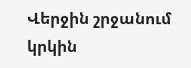Վերջին շրջանում կրկին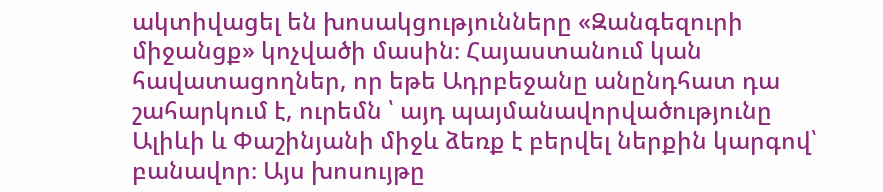ակտիվացել են խոսակցությունները «Զանգեզուրի միջանցք» կոչվածի մասին։ Հայաստանում կան հավատացողներ, որ եթե Ադրբեջանը անընդհատ դա շահարկում է, ուրեմն ՝ այդ պայմանավորվածությունը Ալիևի և Փաշինյանի միջև ձեռք է բերվել ներքին կարգով՝ բանավոր։ Այս խոսույթը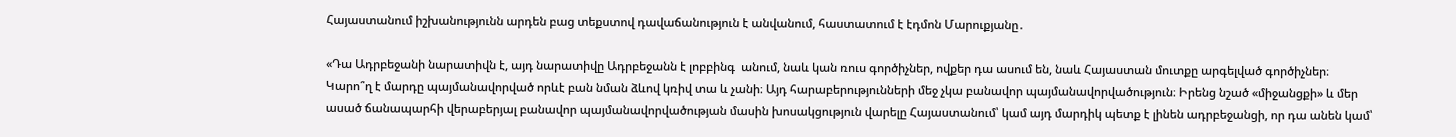Հայաստանում իշխանությունն արդեն բաց տեքստով դավաճանություն է անվանում, հաստատում է էդմոն Մարուքյանը․

«Դա Ադրբեջանի նարատիվն է, այդ նարատիվը Ադրբեջանն է լոբբինգ  անում, նաև կան ռուս գործիչներ, ովքեր դա ասում են, նաև Հայաստան մուտքը արգելված գործիչներ։ Կարո՞ղ է մարդը պայմանավորված որևէ բան նման ձևով կռիվ տա և չանի։ Այդ հարաբերությունների մեջ չկա բանավոր պայմանավորվածություն։ Իրենց նշած «միջանցքի» և մեր ասած ճանապարհի վերաբերյալ բանավոր պայմանավորվածության մասին խոսակցություն վարելը Հայաստանում՝ կամ այդ մարդիկ պետք է լինեն ադրբեջանցի, որ դա անեն կամ՝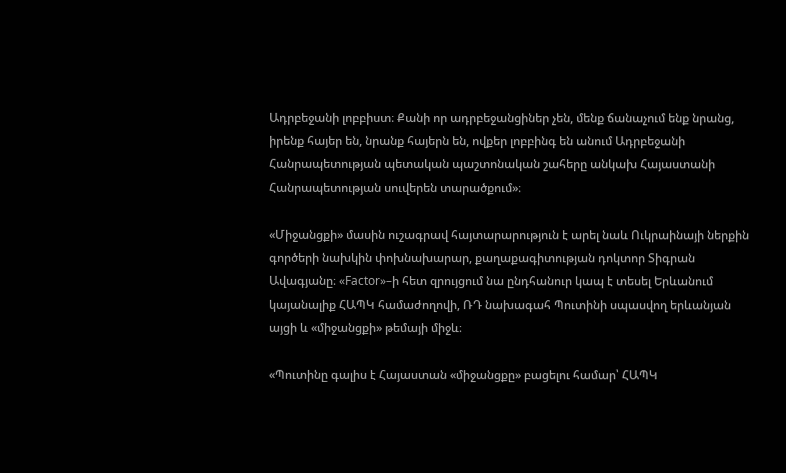Ադրբեջանի լոբբիստ։ Քանի որ ադրբեջանցիներ չեն, մենք ճանաչում ենք նրանց, իրենք հայեր են, նրանք հայերն են, ովքեր լոբբինգ են անում Ադրբեջանի Հանրապետության պետական պաշտոնական շահերը անկախ Հայաստանի Հանրապետության սուվերեն տարածքում»։

«Միջանցքի» մասին ուշագրավ հայտարարություն է արել նաև Ուկրաինայի ներքին գործերի նախկին փոխնախարար, քաղաքագիտության դոկտոր Տիգրան Ավագյանը։ «Factor»–ի հետ զրույցում նա ընդհանուր կապ է տեսել Երևանում կայանալիք ՀԱՊԿ համաժողովի, ՌԴ նախագահ Պուտինի սպասվող երևանյան այցի և «միջանցքի» թեմայի միջև։

«Պուտինը գալիս է Հայաստան «միջանցքը» բացելու համար՝ ՀԱՊԿ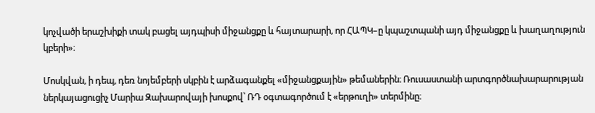կոչվածի երաշխիքի տակ բացել այդպիսի միջանցքը և հայտարարի, որ ՀԱՊԿ–ը կպաշտպանի այդ միջանցքը և խաղաղություն կբերի»։

Մոսկվան, ի դեպ, դեռ նոյեմբերի սկբին է արձագանքել «միջանցքային» թեմաներին։ Ռուսաստանի արտգործնախարարության ներկայացուցիչ Մարիա Զախարովայի խոսքով՝ ՌԴ օգտագործում է «երթուղի» տերմինը։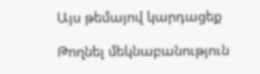Այս թեմայով կարդացեք

Թողնել մեկնաբանություն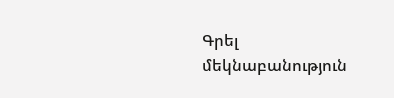Գրել մեկնաբանություն